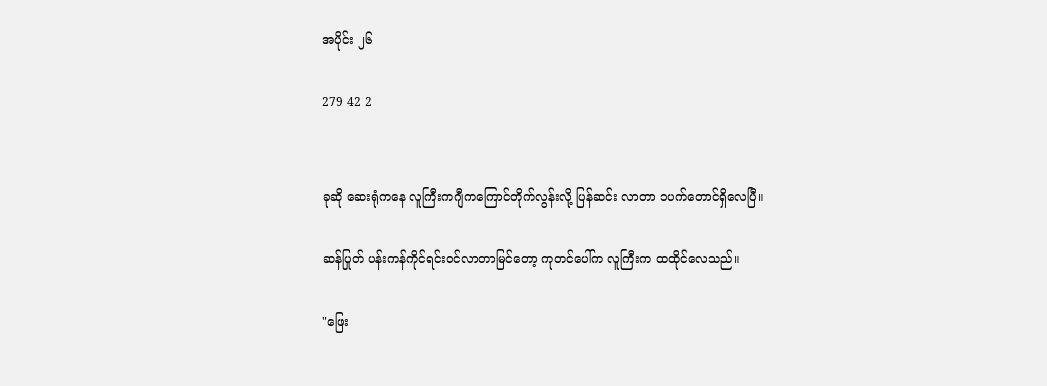အပိုင်း ၂၆

279 42 2


ခုဆို ဆေးရုံကနေ လူကြီးကဂျီကကြောင်တိုက်လွန်းလို့ ပြန်ဆင်း လာတာ ၁ပက်တောင်ရှိလေပြီ။

ဆန်ပြုတ် ပန်းကန်ကိုင်ရင်းဝင်လာတာမြင်တော့ ကုတင်ပေါ်က လူကြီးက ထထိုင်လေသည်။

"ဖြေး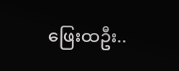ဖြေးထဦး..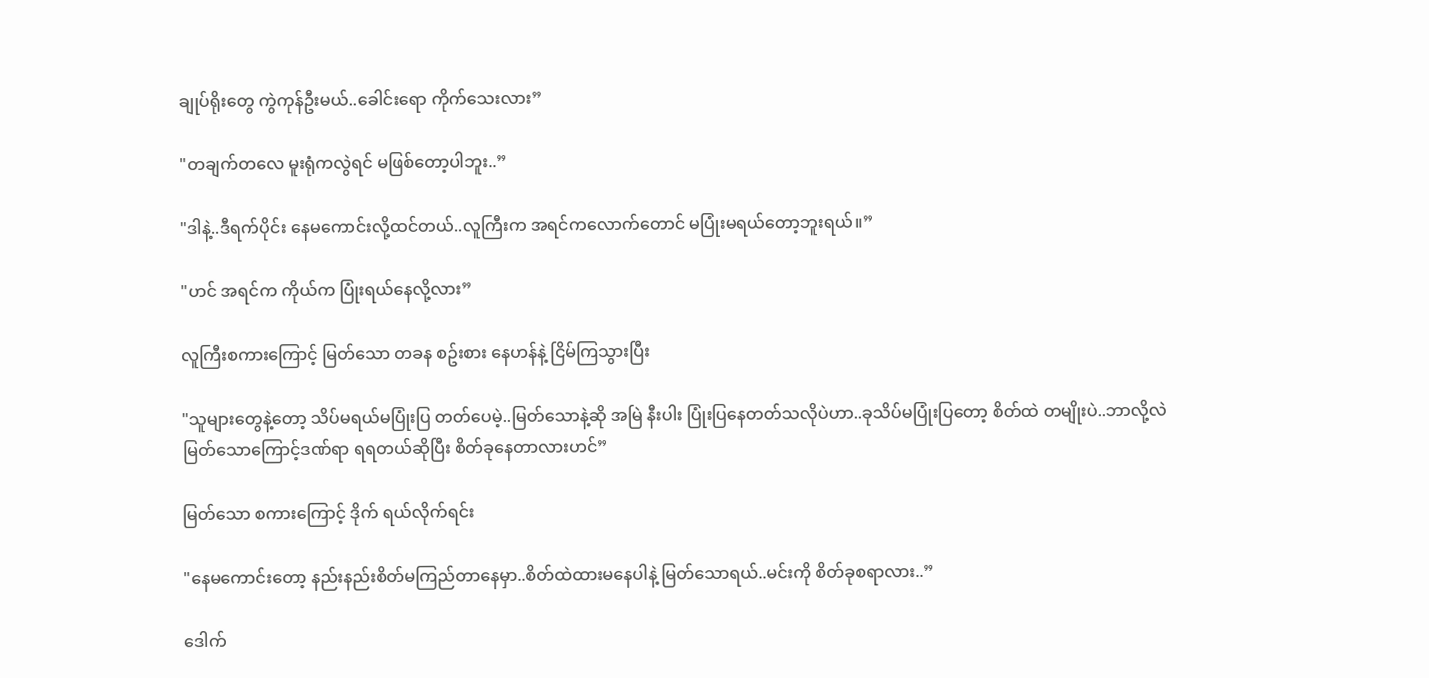ချုပ်ရိုးတွေ ကွဲကုန်ဦးမယ်..ခေါင်းရော ကိုက်သေးလား”

"တချက်တလေ မူးရုံကလွဲရင် မဖြစ်တော့ပါဘူး..”

"ဒါနဲ့..ဒီရက်ပိုင်း နေမကောင်းလို့ထင်တယ်..လူကြီးက အရင်ကလောက်တောင် မပြုံးမရယ်တော့ဘူးရယ်။”

"ဟင် အရင်က ကိုယ်က ပြုံးရယ်နေလို့လား”

လူကြီးစကားကြောင့် မြတ်သော တခန စဥ်းစား နေဟန်နဲ့ ငြိမ်ကြသွားပြီး

"သူများတွေနဲ့တော့ သိပ်မရယ်မပြုံးပြ တတ်ပေမဲ့..မြတ်သောနဲ့ဆို အမြဲ နီးပါး ပြုံးပြနေတတ်သလိုပဲဟာ..ခုသိပ်မပြုံးပြတော့ စိတ်ထဲ တမျိုးပဲ..ဘာလို့လဲ မြတ်သောကြောင့်ဒဏ်ရာ ရရတယ်ဆိုပြီး စိတ်ခုနေတာလားဟင်”

မြတ်သော စကားကြောင့် ဒိုက် ရယ်လိုက်ရင်း

"နေမကောင်းတော့ နည်းနည်းစိတ်မကြည်တာနေမှာ..စိတ်ထဲထားမနေပါနဲ့ မြတ်သောရယ်..မင်းကို စိတ်ခုစရာလား..”

ဒေါက်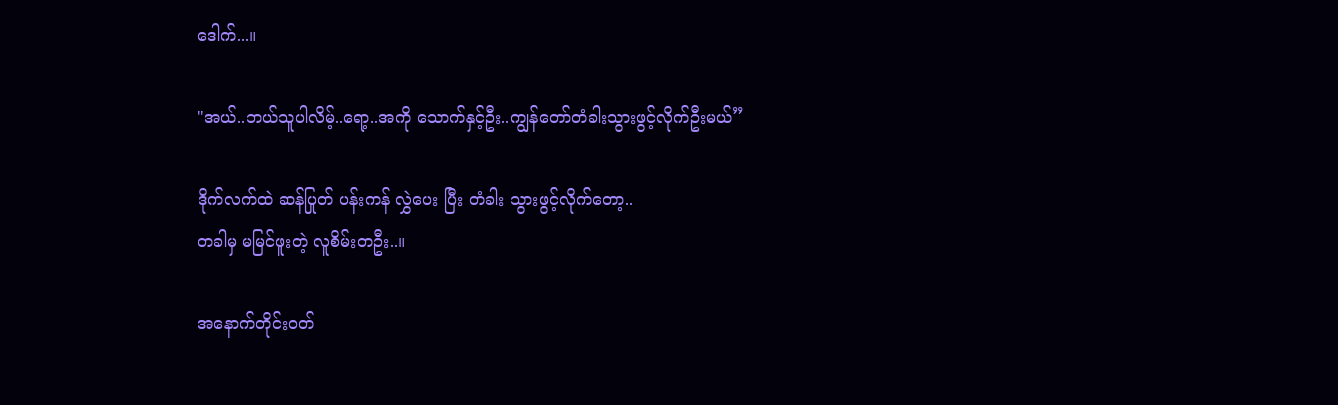ဒေါက်...။

"အယ်..ဘယ်သူပါလိမ့်..ရော့..အကို သောက်နှင့်ဦး..ကျွန်တော်တံခါးသွားဖွင့်လိုက်ဦးမယ်”

ဒိုက်လက်ထဲ ဆန်ပြုတ် ပန်းကန် လွှဲပေး ပြီး တံခါး သွားဖွင့်လိုက်တော့..
တခါမှ မမြင်ဖူးတဲ့ လူစိမ်းတဦး..။

အနောက်တိုင်းဝတ်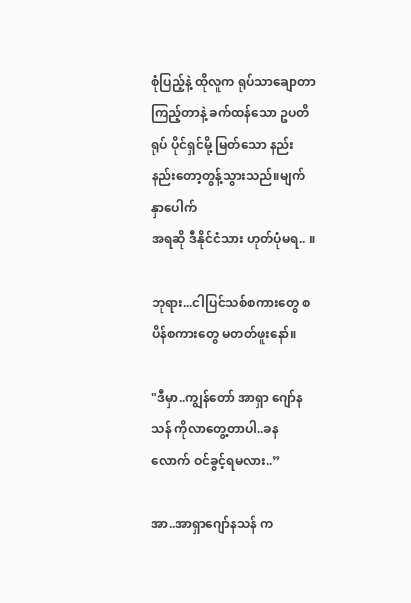စုံပြည့်နဲ့ ထိုလူက ရုပ်သာချောတာ ကြည့်တာနဲ့ ခက်ထန်သော ဥပတိရုပ် ပိုင်ရှင်မို့ မြတ်သော နည်းနည်းတော့တွန့်သွားသည်။မျက်နှာပေါက်
အရဆို ဒီနိုင်ငံသား ဟုတ်ပုံမရ.. ။

ဘုရား...ငါပြင်သစ်စကားတွေ စပိန်စကားတွေ မတတ်ဖူးနော်။

"ဒီမှာ..ကျွန်တော် အာရှာ ဂျော်နသန် ကိုလာတွေ့တာပါ..ခနလောက် ဝင်ခွင့်ရမလား..”

အာ..အာရှာဂျော်နသန် က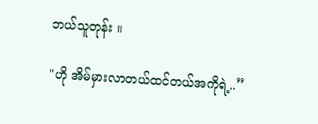ဘယ်သူတုန်း ။

"ဟို အိမ်မှားလာတယ်ထင်တယ်အကိုရဲ့..”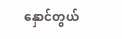နှောင်တွယ်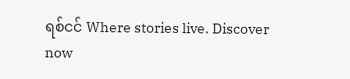ရစ်ငင် Where stories live. Discover now